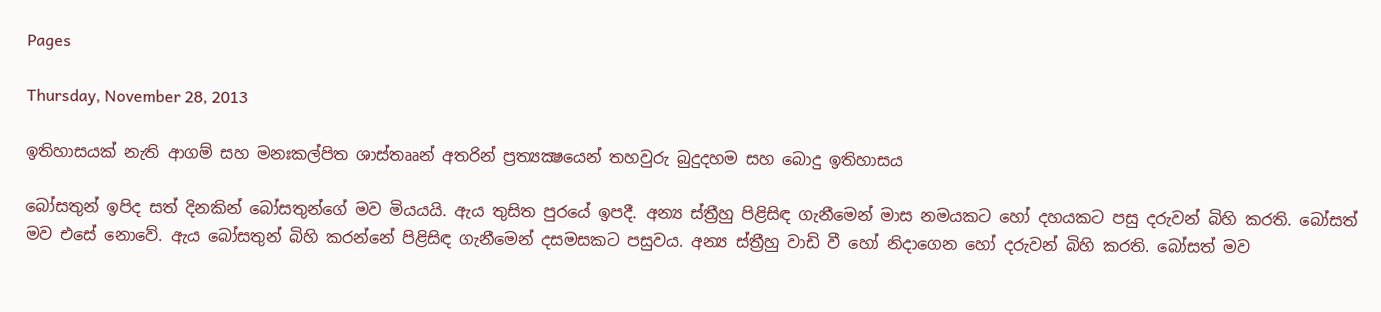Pages

Thursday, November 28, 2013

ඉතිහාසයක් නැති ආගම් සහ මනඃකල්පිත ශාස්තෲන් අතරින් ප්‍රත්‍යක්‍ෂයෙන් තහවුරු බුදුදහම සහ බොදු ඉතිහාසය

බෝසතුන් ඉපිද සත් දිනකින් බෝසතුන්ගේ මව මියයයි. ඇය තුසිත පුරයේ ඉපදී. අන්‍ය ස්‌ත්‍රීහු පිළිසිඳ ගැනීමෙන් මාස නමයකට හෝ දහයකට පසු දරුවන් බිහි කරති. බෝසත් මව එසේ නොවේ. ඇය බෝසතුන් බිහි කරන්නේ පිළිසිඳ ගැනීමෙන් දසමසකට පසුවය. අන්‍ය ස්‌ත්‍රීහු වාඩි වී හෝ නිදාගෙන හෝ දරුවන් බිහි කරති. බෝසත් මව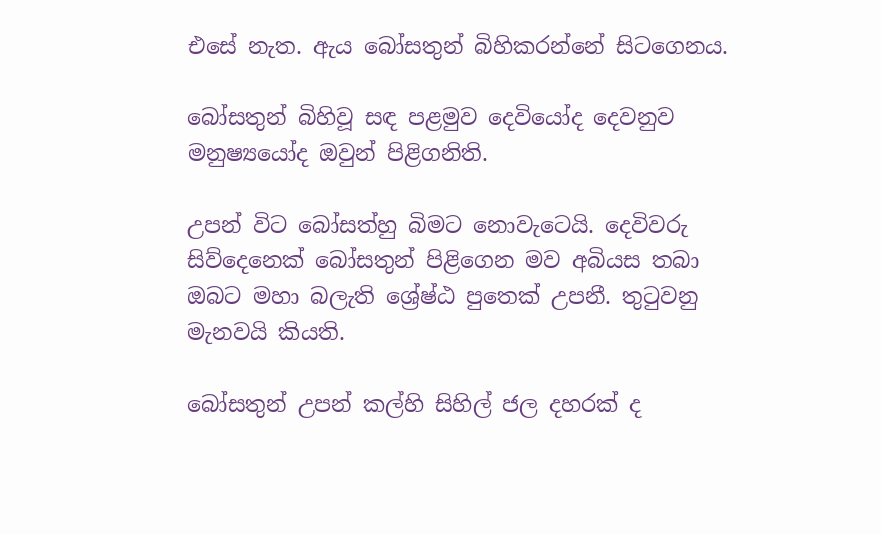එසේ නැත. ඇය බෝසතුන් බිහිකරන්නේ සිටගෙනය.

බෝසතුන් බිහිවූ සඳ පළමුව දෙවියෝද දෙවනුව මනුෂ්‍යයෝද ඔවුන් පිළිගනිති.

උපන් විට බෝසත්හු බිමට නොවැටෙයි. දෙවිවරු සිව්දෙනෙක්‌ බෝසතුන් පිළිගෙන මව අබියස තබා ඔබට මහා බලැති ශ්‍රේෂ්ඨ පුතෙක්‌ උපනී. තුටුවනු මැනවයි කියති.

බෝසතුන් උපන් කල්හි සිහිල් ජල දහරක්‌ ද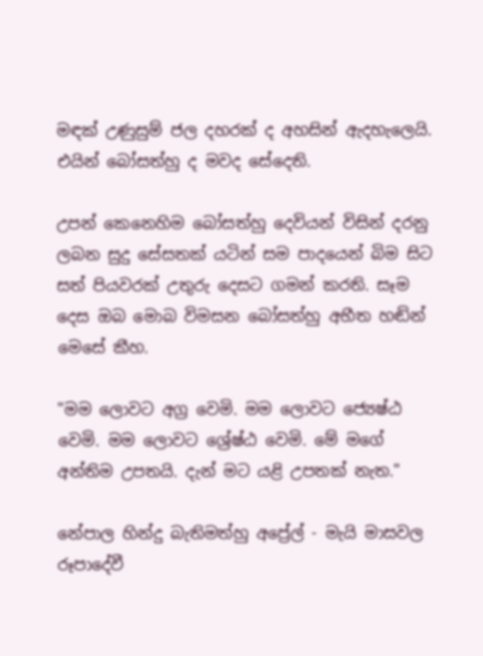මඳක්‌ උණුසුම් ජල දහරක්‌ ද අහසින් ඇදහැලෙයි. එයින් බෝසත්හු ද මවද සේදෙති.

උපන් කෙනෙහිම බෝසත්හු දෙවියන් විසින් දරනු ලබන සුදු සේසතක්‌ යටින් සම පාදයෙන් බිම සිට සත් පියවරක්‌ උතුරු දෙසට ගමන් කරති. සෑම දෙස ඔබ මොබ විමසන බෝසත්හු අභීත හඬින් මෙසේ කීහ.

"මම ලොවට අග්‍ර වෙමි. මම ලොවට ජ්‍යෙෂ්ඨ වෙමි. මම ලොවට ශ්‍රේෂ්ඨ වෙමි. මේ මගේ අන්තිම උපතයි. දැන් මට යළි උපතක්‌ නැත."

නේපාල හින්දු බැතිමත්හු අප්‍රේල් - මැයි මාසවල රූපාදේවී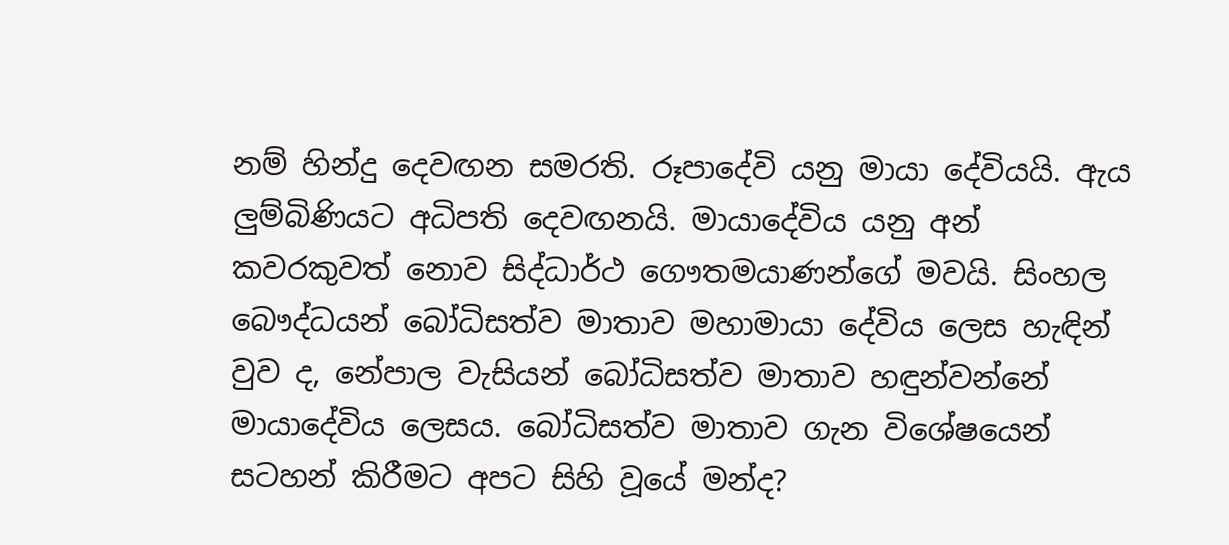නම් හින්දු දෙවඟන සමරති. රූපාදේවි යනු මායා දේවියයි. ඇය ලුම්බිණියට අධිපති දෙවඟනයි. මායාදේවිය යනු අන් කවරකුවත් නොව සිද්ධාර්ථ ගෞතමයාණන්ගේ මවයි. සිංහල බෞද්ධයන් බෝධිසත්ව මාතාව මහාමායා දේවිය ලෙස හැඳින් වුව ද, නේපාල වැසියන් බෝධිසත්ව මාතාව හඳුන්වන්නේ මායාදේවිය ලෙසය. බෝධිසත්ව මාතාව ගැන විශේෂයෙන් සටහන් කිරීමට අපට සිහි වූයේ මන්ද?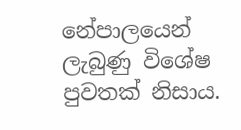නේපාලයෙන් ලැබුණු විශේෂ පුවතක්‌ නිසාය.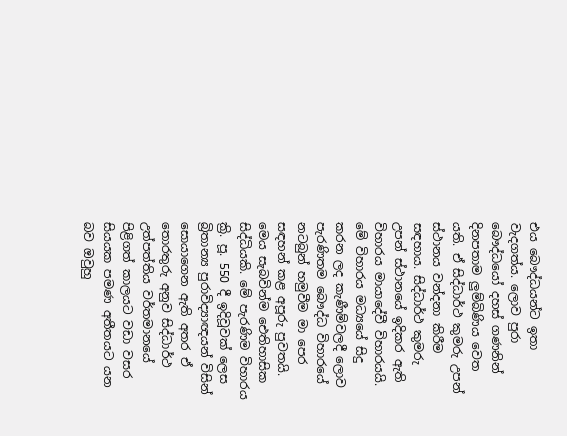එය බෞද්ධයන්ට ඉතා වැදගත්ය. ලොව පුරා බෞද්ධයෝ දහස්‌ ගණනින් දිනපතාම ලුම්බිණිය වෙත යති. ඒ සිද්ධාර්ථ කුමරු උපන් ස්‌ථානය වන්දනා කිරීම සඳහාය. සිද්ධාර්ථ කුමරු උපන් ස්‌ථානයේ ඉදිකර ඇති විහාරය මායාදේවී විහාරයයි. මේ විහාරය මධ්‍යයේ සිදු කරන ලද කැණීම්වලදී ලොව පැරණිතම බෞද්ධ විහාරයේ නටබුන් හමුවීම මා පෙර සඳහන් කළ අපූරු පුවතයි. මෙය සැබවින්ම ඓතිහාසික සිද්ධියකි. මේ පැරණිම විහාරය ක්‍රි. පූ. 550 දී ඉදිවූවක්‌ ලෙස බ්‍රිතාන්‍ය පුරාවිද්‍යාඥයන් විසින් සොයාගෙන ඇති අතර ඒ තොරතුරු අනුව සිද්ධාර්ථ උත්පත්තිය වර්තමානයේ පිළිගත් කාලයට වඩා වසර සියයක පමණ අතීතයට යන බව ඔවුහු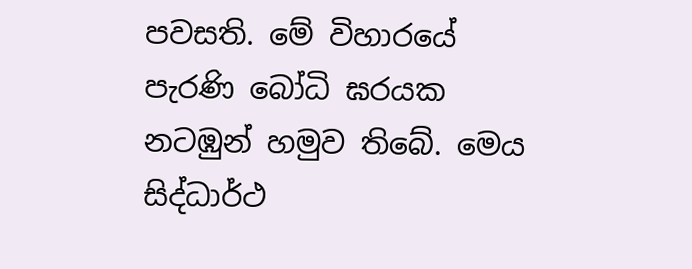පවසති. මේ විහාරයේ පැරණි බෝධි ඝරයක නටඹුන් හමුව තිබේ. මෙය සිද්ධාර්ථ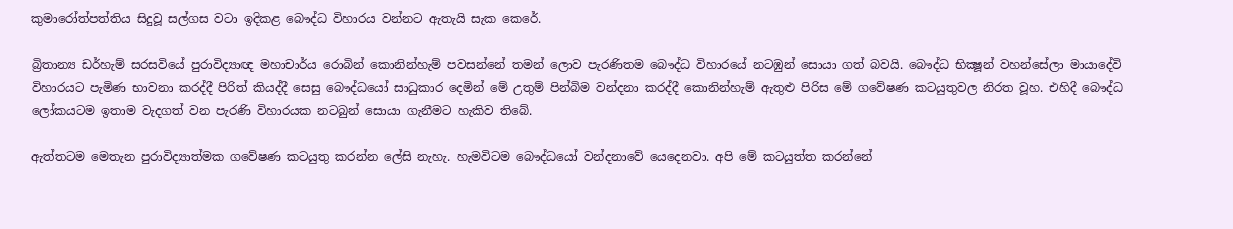කුමාරෝත්පත්තිය සිදුවූ සල්ගස වටා ඉදිකළ බෞද්ධ විහාරය වන්නට ඇතැයි සැක කෙරේ.

බ්‍රිතාන්‍ය ඩර්හැම් සරසවියේ පුරාවිද්‍යාඥ මහාචාර්ය රොබින් කොනින්හැම් පවසන්නේ තමන් ලොව පැරණිතම බෞද්ධ විහාරයේ නටඹුන් සොයා ගත් බවයි. බෞද්ධ භික්‍ෂූන් වහන්සේලා මායාදේවි විහාරයට පැමිණ භාවනා කරද්දී පිරිත් කියද්දී සෙසු බෞද්ධයෝ සාධුකාර දෙමින් මේ උතුම් පින්බිම වන්දනා කරද්දී කොනින්හැම් ඇතුළු පිරිස මේ ගවේෂණ කටයුතුවල නිරත වූහ. එහිදී බෞද්ධ ලෝකයටම ඉතාම වැදගත් වන පැරණි විහාරයක නටබුන් සොයා ගැනීමට හැකිව තිබේ.

ඇත්තටම මෙතැන පුරාවිද්‍යාත්මක ගවේෂණ කටයුතු කරන්න ලේසි නැහැ. හැමවිටම බෞද්ධයෝ වන්දනාවේ යෙදෙනවා. අපි මේ කටයුත්ත කරන්නේ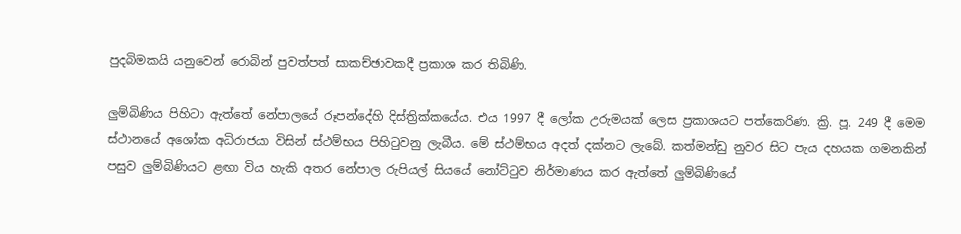පුදබිමකයි යනුවෙන් රොබින් පුවත්පත් සාකච්ඡාවකදී ප්‍රකාශ කර තිබිණි.

ලුම්බිණිය පිහිටා ඇත්තේ නේපාලයේ රූපන්දේහි දිස්‌ත්‍රික්‌කයේය. එය 1997 දී ලෝක උරුමයක්‌ ලෙස ප්‍රකාශයට පත්කෙරිණ. ක්‍රි. පූ. 249 දී මෙම ස්‌ථානයේ අශෝක අධිරාජයා විසින් ස්‌ථම්භය පිහිටුවනු ලැබීය. මේ ස්‌ථම්භය අදත් දක්‌නට ලැබේ. කත්මන්ඩු නුවර සිට පැය දහයක ගමනකින් පසුව ලුම්බිණියට ළඟා විය හැකි අතර නේපාල රුපියල් සියයේ නෝට්‌ටුව නිර්මාණය කර ඇත්තේ ලුම්බිණියේ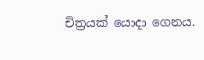චිත්‍රයක්‌ යොදා ගෙනය.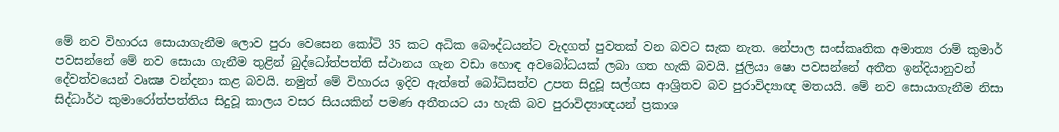මේ නව විහාරය සොයාගැනීම ලොව පුරා වෙසෙන කෝටි 35 කට අධික බෞද්ධයන්ට වැදගත් පුවතක්‌ වන බවට සැක නැත. නේපාල සංස්‌කෘතික අමාත්‍ය රාම් කුමාර් පවසන්නේ මේ නව සොයා ගැනීම තුළින් බුද්ධෝත්පත්ති ස්‌ථානය ගැන වඩා හොඳ අවබෝධයක්‌ ලබා ගත හැකි බවයි. ජුලියා ෂො පවසන්නේ අතීත ඉන්දියානුවන් දේවත්වයෙන් වෘක්‍ෂ වන්දනා කළ බවයි. නමුත් මේ විහාරය ඉදිව ඇත්තේ බෝධිසත්ව උපත සිදුවූ සල්ගස ආශ්‍රිතව බව පුරාවිද්‍යාඥ මතයයි. මේ නව සොයාගැනීම නිසා සිද්ධාර්ථ කුමාරෝත්පත්තිය සිදුවූ කාලය වසර සියයකින් පමණ අතීතයට යා හැකි බව පුරාවිද්‍යාඥයන් ප්‍රකාශ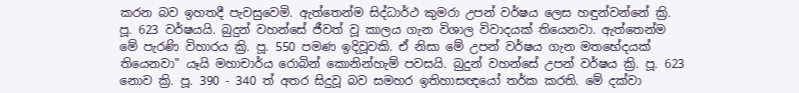කරන බව ඉහතදී පැවසුවෙමි. ඇත්තෙන්ම සිද්ධාර්ථ කුමරා උපන් වර්ෂය ලෙස හඳුන්වන්නේ ක්‍රි. පූ. 623 වර්ෂයයි. බුදුන් වහන්සේ ජීවත් වූ කාලය ගැන විශාල විවාදයක්‌ තියෙනවා. ඇත්තෙන්ම මේ පැරණි විහාරය ක්‍රි. පූ. 550 පමණ ඉදිවූවකි. ඒ නිසා මේ උපන් වර්ෂය ගැන මතභේදයක්‌ තියෙනවා" යෑයි මහාචාර්ය රොබින් කොනින්හැම් පවසයි. බුදුන් වහන්සේ උපන් වර්ෂය ක්‍රි. පූ. 623 නොව ක්‍රි. පූ. 390 - 340 ත් අතර සිදුවූ බව සමහර ඉතිහාසඥයෝ තර්ක කරති. මේ දක්‌වා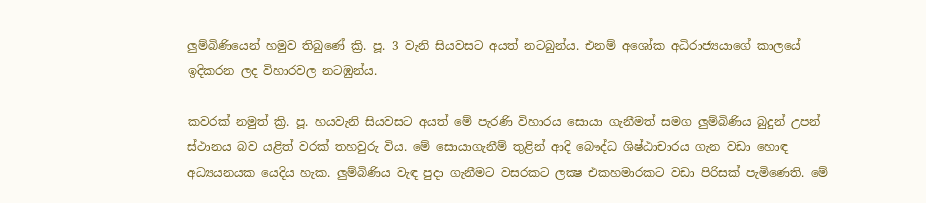ලුම්බිණියෙන් හමුව තිබුණේ ක්‍රි. පූ. 3 වැනි සියවසට අයත් නටබුන්ය. එනම් අශෝක අධිරාජ්‍යයාගේ කාලයේ ඉදිකරන ලද විහාරවල නටඹුන්ය.

කවරක්‌ නමුත් ක්‍රි. පූ. හයවැනි සියවසට අයත් මේ පැරණි විහාරය සොයා ගැනීමත් සමග ලුම්බිණිය බුදුන් උපන් ස්‌ථානය බව යළිත් වරක්‌ තහවුරු විය. මේ සොයාගැනීම් තුළින් ආදි බෞද්ධ ශිෂ්ඨාචාරය ගැන වඩා හොඳ අධ්‍යයනයක යෙදිය හැක. ලුම්බිණිය වැඳ පුදා ගැනීමට වසරකට ලක්‍ෂ එකහමාරකට වඩා පිරිසක්‌ පැමිණෙති. මේ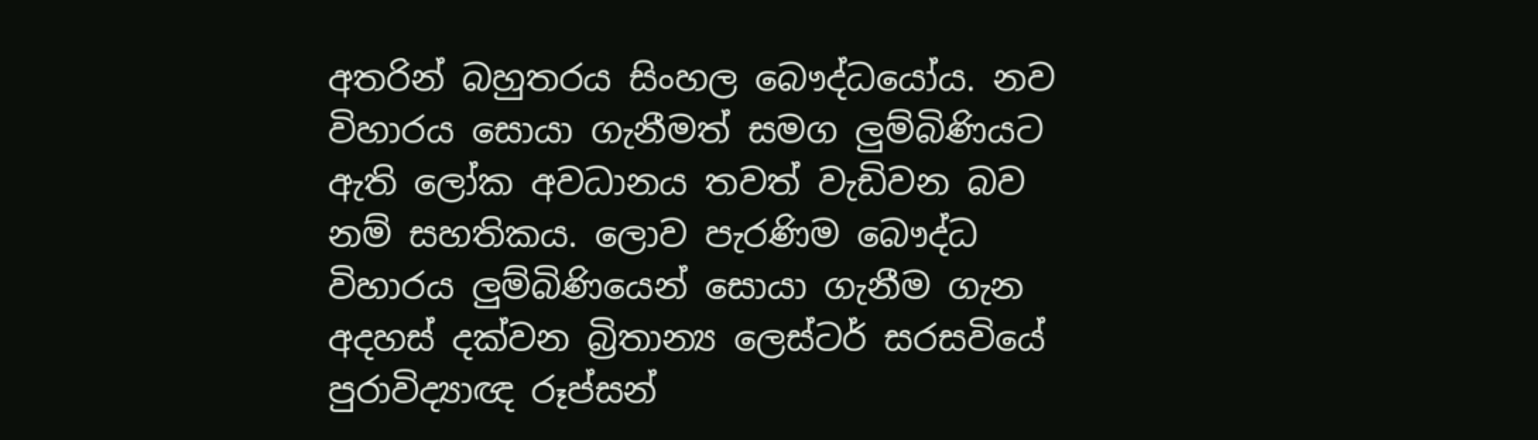අතරින් බහුතරය සිංහල බෞද්ධයෝය. නව විහාරය සොයා ගැනීමත් සමග ලුම්බිණියට ඇති ලෝක අවධානය තවත් වැඩිවන බව නම් සහතිකය. ලොව පැරණිම බෞද්ධ විහාරය ලුම්බිණියෙන් සොයා ගැනීම ගැන අදහස්‌ දක්‌වන බ්‍රිතාන්‍ය ලෙස්‌ටර් සරසවියේ පුරාවිද්‍යාඥ රූප්සන්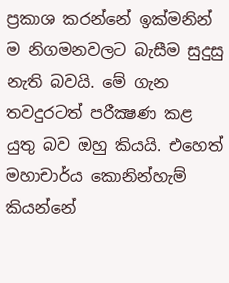ප්‍රකාශ කරන්නේ ඉක්‌මනින් ම නිගමනවලට බැසීම සුදුසු නැති බවයි. මේ ගැන තවදුරටත් පරීක්‍ෂණ කළ යුතු බව ඔහු කියයි. එහෙත් මහාචාර්ය කොනින්හැම් කියන්නේ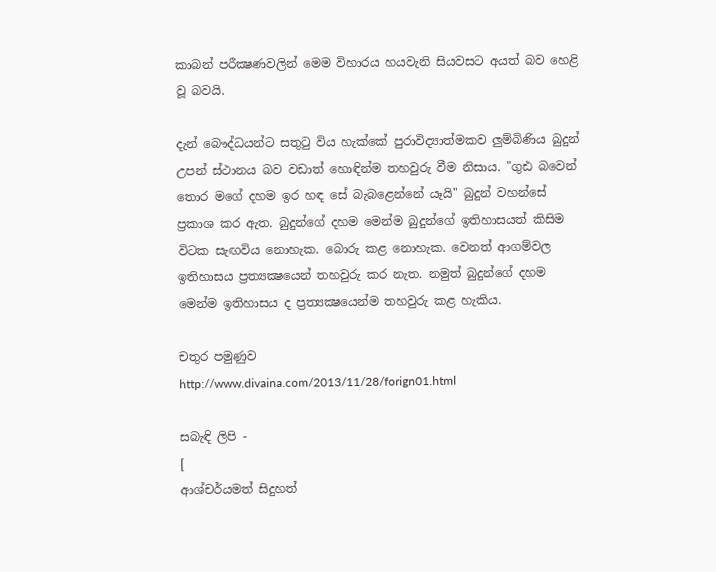කාබන් පරීක්‍ෂණවලින් මෙම විහාරය හයවැනි සියවසට අයත් බව හෙළි වූ බවයි.

දැන් බෞද්ධයන්ට සතුටු විය හැක්‌කේ පුරාවිද්‍යාත්මකව ලුම්බිණිය බුදුන් උපන් ස්‌ථානය බව වඩාත් හොඳින්ම තහවුරු වීම නිසාය. "ගුඪ බවෙන් තොර මගේ දහම ඉර හඳ සේ බැබළෙන්නේ යෑයි" බුදුන් වහන්සේ ප්‍රකාශ කර ඇත. බුදුන්ගේ දහම මෙන්ම බුදුන්ගේ ඉතිහාසයත් කිසිම විටක සැඟවිය නොහැක. බොරු කළ නොහැක. වෙනත් ආගම්වල ඉතිහාසය ප්‍රත්‍යක්‍ෂයෙන් තහවුරු කර නැත. නමුත් බුදුන්ගේ දහම මෙන්ම ඉතිහාසය ද ප්‍රත්‍යක්‍ෂයෙන්ම තහවුරු කළ හැකිය.

චතුර පමුණුව
http://www.divaina.com/2013/11/28/forign01.html

සබැඳි ලිපි -
[
ආශ්චර්යමත් සිදුහත්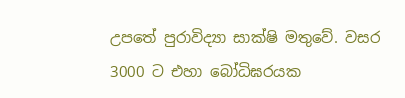උපතේ පුරාවිද්‍යා සාක්ෂි මතුවේ. වසර 3000 ට එහා බෝධිඝරයක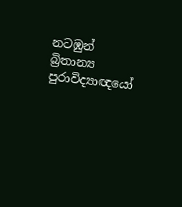නටඹුන් බ්‍රිතාන්‍ය පුරාවිද්‍යාඥයෝ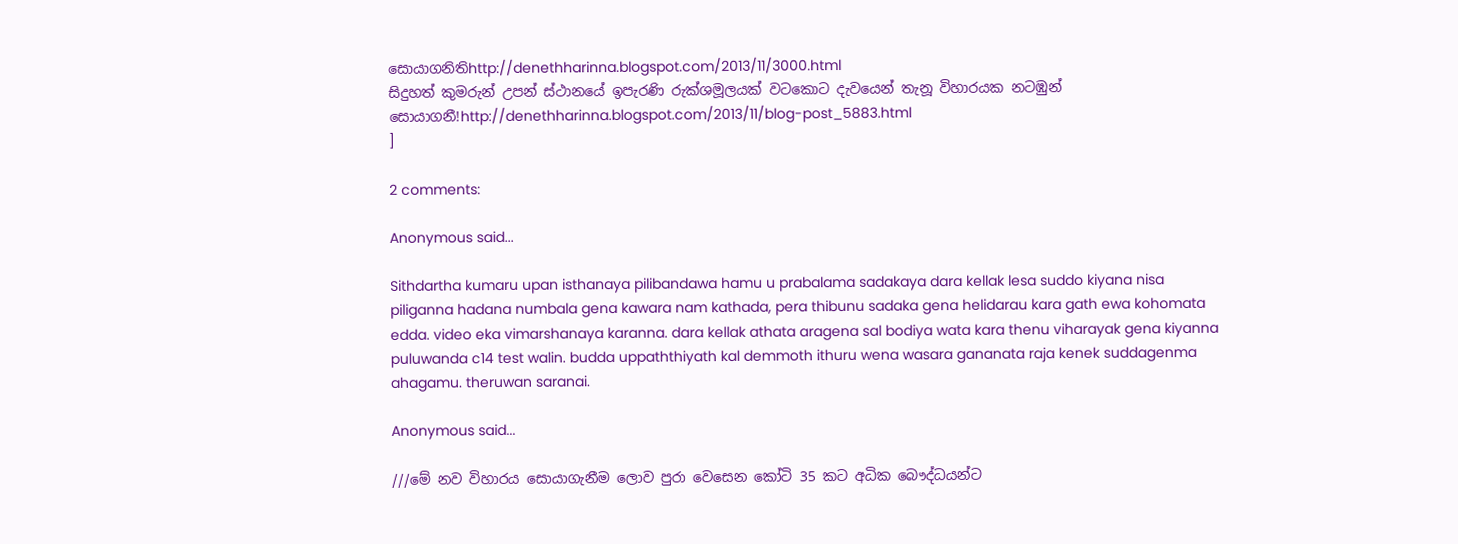සොයාගනිතිhttp://denethharinna.blogspot.com/2013/11/3000.html
සිදුහත් කුමරුන් උපන් ස්ථානයේ ඉපැරණි රුක්ශමූලයක් වටකොට දැවයෙන් තැනූ විහාරයක නටඹුන් සොයාගනී!http://denethharinna.blogspot.com/2013/11/blog-post_5883.html
]

2 comments:

Anonymous said...

Sithdartha kumaru upan isthanaya pilibandawa hamu u prabalama sadakaya dara kellak lesa suddo kiyana nisa piliganna hadana numbala gena kawara nam kathada, pera thibunu sadaka gena helidarau kara gath ewa kohomata edda. video eka vimarshanaya karanna. dara kellak athata aragena sal bodiya wata kara thenu viharayak gena kiyanna puluwanda c14 test walin. budda uppaththiyath kal demmoth ithuru wena wasara gananata raja kenek suddagenma ahagamu. theruwan saranai.

Anonymous said...

///මේ නව විහාරය සොයාගැනීම ලොව පුරා වෙසෙන කෝටි 35 කට අධික බෞද්ධයන්ට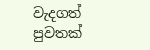වැදගත් පුවතක්‌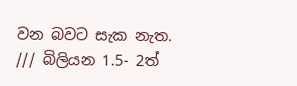වන බවට සැක නැත. /// බිලියන 1.5- 2ත්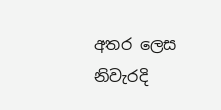අතර ලෙස නිවැරදි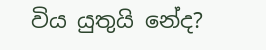විය යුතුයි නේද?